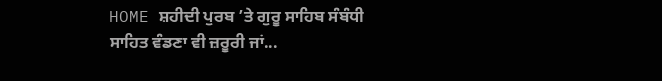HOME ਸ਼ਹੀਦੀ ਪੁਰਬ ’ਤੇ ਗੁਰੂ ਸਾਹਿਬ ਸੰਬੰਧੀ ਸਾਹਿਤ ਵੰਡਣਾ ਵੀ ਜ਼ਰੂਰੀ ਜਾਂ...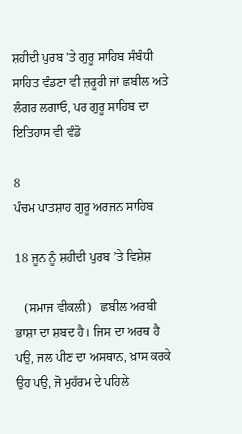ਸ਼ਹੀਦੀ ਪੁਰਬ ’ਤੇ ਗੁਰੂ ਸਾਹਿਬ ਸੰਬੰਧੀ ਸਾਹਿਤ ਵੰਡਣਾ ਵੀ ਜ਼ਰੂਰੀ ਜਾਂ ਛਬੀਲ ਅਤੇ ਲੰਗਰ ਲਗਾਓ, ਪਰ ਗੁਰੂ ਸਾਹਿਬ ਦਾ ਇਤਿਹਾਸ ਵੀ ਵੰਡੋ

8
ਪੰਚਮ ਪਾਤਸ਼ਾਹ ਗੁਰੂ ਅਰਜਨ ਸਾਹਿਬ

18 ਜੂਨ ਨੂੰ ਸ਼ਹੀਦੀ ਪੁਰਬ ’ਤੇ ਵਿਸ਼ੇਸ਼

   (ਸਮਾਜ ਵੀਕਲੀ)   ਛਬੀਲ ਅਰਬੀ ਭਾਸ਼ਾ ਦਾ ਸ਼ਬਦ ਹੈ। ਜਿਸ ਦਾ ਅਰਥ ਹੈ ਪਉ, ਜਲ ਪੀਣ ਦਾ ਅਸਥਾਨ, ਖ਼ਾਸ ਕਰਕੇ ਉਹ ਪਉ, ਜੋ ਮੁਹੱਰਮ ਦੇ ਪਹਿਲੇ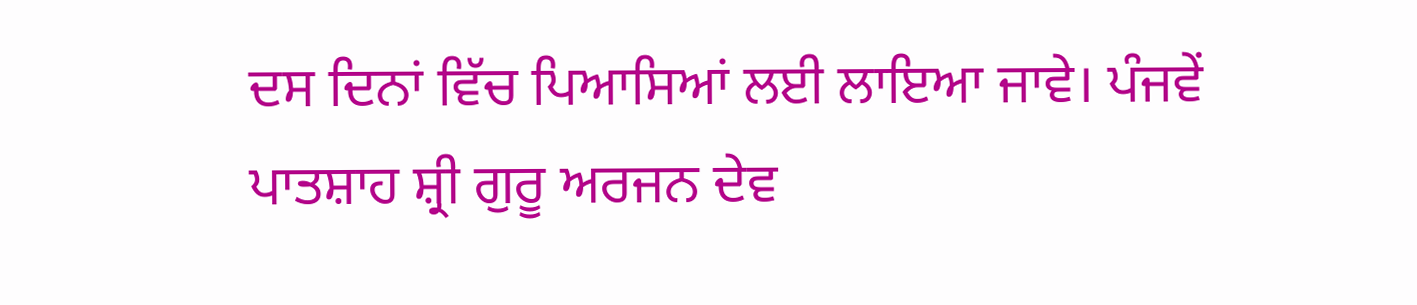ਦਸ ਦਿਨਾਂ ਵਿੱਚ ਪਿਆਸਿਆਂ ਲਈ ਲਾਇਆ ਜਾਵੇ। ਪੰਜਵੇਂ ਪਾਤਸ਼ਾਹ ਸ਼੍ਰੀ ਗੁਰੂ ਅਰਜਨ ਦੇਵ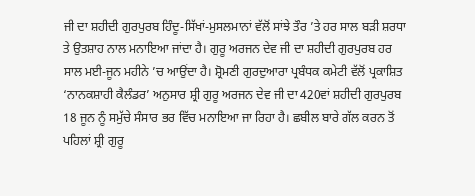ਜੀ ਦਾ ਸ਼ਹੀਦੀ ਗੁਰਪੁਰਬ ਹਿੰਦੂ-ਸਿੱਖਾਂ-ਮੁਸਲਮਾਨਾਂ ਵੱਲੋਂ ਸਾਂਝੇ ਤੌਰ ’ਤੇ ਹਰ ਸਾਲ ਬੜੀ ਸ਼ਰਧਾ ਤੇ ਉਤਸ਼ਾਹ ਨਾਲ ਮਨਾਇਆ ਜਾਂਦਾ ਹੈ। ਗੁਰੂ ਅਰਜਨ ਦੇਵ ਜੀ ਦਾ ਸ਼ਹੀਦੀ ਗੁਰਪੁਰਬ ਹਰ ਸਾਲ ਮਈ-ਜੂਨ ਮਹੀਨੇ ’ਚ ਆਉਂਦਾ ਹੈ। ਸ਼੍ਰੋਮਣੀ ਗੁਰਦੁਆਰਾ ਪ੍ਰਬੰਧਕ ਕਮੇਟੀ ਵੱਲੋਂ ਪ੍ਰਕਾਸ਼ਿਤ ‘ਨਾਨਕਸ਼ਾਹੀ ਕੈਲੰਡਰ’ ਅਨੁਸਾਰ ਸ਼੍ਰੀ ਗੁਰੂ ਅਰਜਨ ਦੇਵ ਜੀ ਦਾ 420ਵਾਂ ਸ਼ਹੀਦੀ ਗੁਰਪੁਰਬ 18 ਜੂਨ ਨੂੰ ਸਮੁੱਚੇ ਸੰਸਾਰ ਭਰ ਵਿੱਚ ਮਨਾਇਆ ਜਾ ਰਿਹਾ ਹੈ। ਛਬੀਲ ਬਾਰੇ ਗੱਲ ਕਰਨ ਤੋਂ ਪਹਿਲਾਂ ਸ਼੍ਰੀ ਗੁਰੂ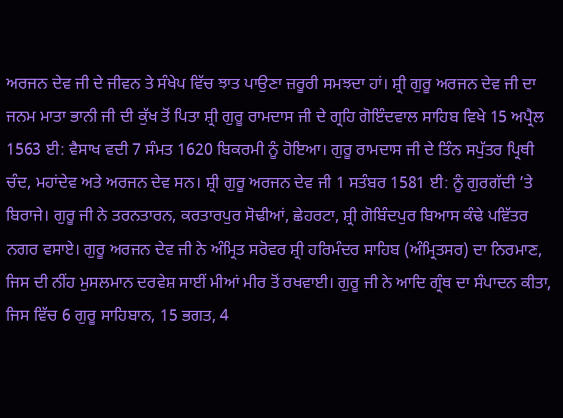ਅਰਜਨ ਦੇਵ ਜੀ ਦੇ ਜੀਵਨ ਤੇ ਸੰਖੇਪ ਵਿੱਚ ਝਾਤ ਪਾਉਣਾ ਜ਼ਰੂਰੀ ਸਮਝਦਾ ਹਾਂ। ਸ਼੍ਰੀ ਗੁਰੂ ਅਰਜਨ ਦੇਵ ਜੀ ਦਾ ਜਨਮ ਮਾਤਾ ਭਾਨੀ ਜੀ ਦੀ ਕੁੱਖ ਤੋਂ ਪਿਤਾ ਸ਼੍ਰੀ ਗੁਰੂ ਰਾਮਦਾਸ ਜੀ ਦੇ ਗ੍ਰਹਿ ਗੋਇੰਦਵਾਲ ਸਾਹਿਬ ਵਿਖੇ 15 ਅਪ੍ਰੈਲ 1563 ਈ: ਵੈਸਾਖ ਵਦੀ 7 ਸੰਮਤ 1620 ਬਿਕਰਮੀ ਨੂੰ ਹੋਇਆ। ਗੁਰੂ ਰਾਮਦਾਸ ਜੀ ਦੇ ਤਿੰਨ ਸਪੁੱਤਰ ਪ੍ਰਿਥੀ ਚੰਦ, ਮਹਾਂਦੇਵ ਅਤੇ ਅਰਜਨ ਦੇਵ ਸਨ। ਸ਼੍ਰੀ ਗੁਰੂ ਅਰਜਨ ਦੇਵ ਜੀ 1 ਸਤੰਬਰ 1581 ਈ: ਨੂੰ ਗੁਰਗੱਦੀ ’ਤੇ ਬਿਰਾਜੇ। ਗੁਰੂ ਜੀ ਨੇ ਤਰਨਤਾਰਨ, ਕਰਤਾਰਪੁਰ ਸੋਢੀਆਂ, ਛੇਹਰਟਾ, ਸ਼੍ਰੀ ਗੋਬਿੰਦਪੁਰ ਬਿਆਸ ਕੰਢੇ ਪਵਿੱਤਰ ਨਗਰ ਵਸਾਏ। ਗੁਰੂ ਅਰਜਨ ਦੇਵ ਜੀ ਨੇ ਅੰਮ੍ਰਿਤ ਸਰੋਵਰ ਸ਼੍ਰੀ ਹਰਿਮੰਦਰ ਸਾਹਿਬ (ਅੰਮ੍ਰਿਤਸਰ) ਦਾ ਨਿਰਮਾਣ, ਜਿਸ ਦੀ ਨੀਂਹ ਮੁਸਲਮਾਨ ਦਰਵੇਸ਼ ਸਾਈਂ ਮੀਆਂ ਮੀਰ ਤੋਂ ਰਖਵਾਈ। ਗੁਰੂ ਜੀ ਨੇ ਆਦਿ ਗ੍ਰੰਥ ਦਾ ਸੰਪਾਦਨ ਕੀਤਾ, ਜਿਸ ਵਿੱਚ 6 ਗੁਰੂ ਸਾਹਿਬਾਨ, 15 ਭਗਤ, 4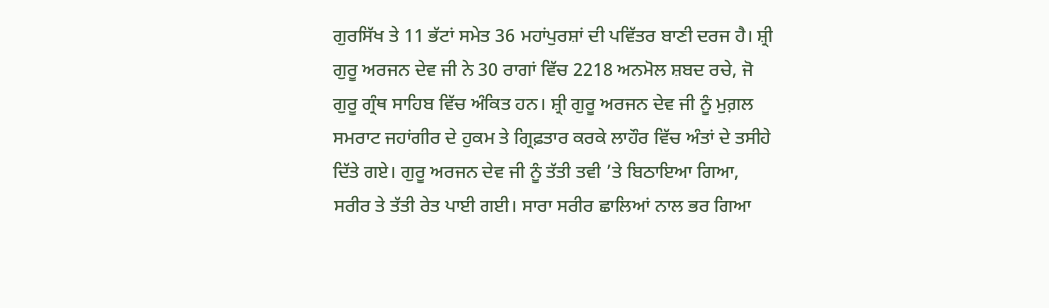ਗੁਰਸਿੱਖ ਤੇ 11 ਭੱਟਾਂ ਸਮੇਤ 36 ਮਹਾਂਪੁਰਸ਼ਾਂ ਦੀ ਪਵਿੱਤਰ ਬਾਣੀ ਦਰਜ ਹੈ। ਸ਼੍ਰੀ ਗੁਰੂ ਅਰਜਨ ਦੇਵ ਜੀ ਨੇ 30 ਰਾਗਾਂ ਵਿੱਚ 2218 ਅਨਮੋਲ ਸ਼ਬਦ ਰਚੇ, ਜੋ ਗੁਰੂ ਗ੍ਰੰਥ ਸਾਹਿਬ ਵਿੱਚ ਅੰਕਿਤ ਹਨ। ਸ਼੍ਰੀ ਗੁਰੂ ਅਰਜਨ ਦੇਵ ਜੀ ਨੂੰ ਮੁਗ਼ਲ ਸਮਰਾਟ ਜਹਾਂਗੀਰ ਦੇ ਹੁਕਮ ਤੇ ਗ੍ਰਿਫ਼ਤਾਰ ਕਰਕੇ ਲਾਹੌਰ ਵਿੱਚ ਅੰਤਾਂ ਦੇ ਤਸੀਹੇ ਦਿੱਤੇ ਗਏ। ਗੁਰੂ ਅਰਜਨ ਦੇਵ ਜੀ ਨੂੰ ਤੱਤੀ ਤਵੀ ’ਤੇ ਬਿਠਾਇਆ ਗਿਆ, ਸਰੀਰ ਤੇ ਤੱਤੀ ਰੇਤ ਪਾਈ ਗਈ। ਸਾਰਾ ਸਰੀਰ ਛਾਲਿਆਂ ਨਾਲ ਭਰ ਗਿਆ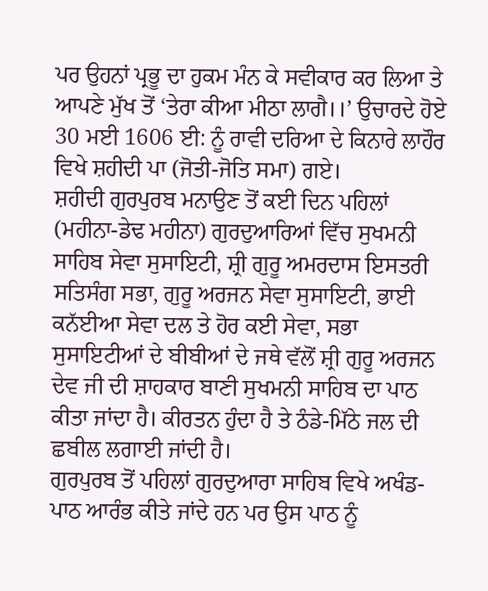ਪਰ ਉਹਨਾਂ ਪ੍ਰਭੂ ਦਾ ਹੁਕਮ ਮੰਨ ਕੇ ਸਵੀਕਾਰ ਕਰ ਲਿਆ ਤੇ ਆਪਣੇ ਮੁੱਖ ਤੋਂ ‘ਤੇਰਾ ਕੀਆ ਮੀਠਾ ਲਾਗੈ।।’ ਉਚਾਰਦੇ ਹੋਏ 30 ਮਈ 1606 ਈ: ਨੂੰ ਰਾਵੀ ਦਰਿਆ ਦੇ ਕਿਨਾਰੇ ਲਾਹੌਰ ਵਿਖੇ ਸ਼ਹੀਦੀ ਪਾ (ਜੋਤੀ-ਜੋਤਿ ਸਮਾ) ਗਏ।
ਸ਼ਹੀਦੀ ਗੁਰਪੁਰਬ ਮਨਾਉਣ ਤੋਂ ਕਈ ਦਿਨ ਪਹਿਲਾਂ (ਮਹੀਨਾ-ਡੇਢ ਮਹੀਨਾ) ਗੁਰਦੁਆਰਿਆਂ ਵਿੱਚ ਸੁਖਮਨੀ ਸਾਹਿਬ ਸੇਵਾ ਸੁਸਾਇਟੀ, ਸ਼੍ਰੀ ਗੁਰੂ ਅਮਰਦਾਸ ਇਸਤਰੀ ਸਤਿਸੰਗ ਸਭਾ, ਗੁਰੂ ਅਰਜਨ ਸੇਵਾ ਸੁਸਾਇਟੀ, ਭਾਈ ਕਨੱਈਆ ਸੇਵਾ ਦਲ ਤੇ ਹੋਰ ਕਈ ਸੇਵਾ, ਸਭਾ ਸੁਸਾਇਟੀਆਂ ਦੇ ਬੀਬੀਆਂ ਦੇ ਜਥੇ ਵੱਲੋਂ ਸ਼੍ਰੀ ਗੁਰੂ ਅਰਜਨ ਦੇਵ ਜੀ ਦੀ ਸ਼ਾਹਕਾਰ ਬਾਣੀ ਸੁਖਮਨੀ ਸਾਹਿਬ ਦਾ ਪਾਠ ਕੀਤਾ ਜਾਂਦਾ ਹੈ। ਕੀਰਤਨ ਹੁੰਦਾ ਹੈ ਤੇ ਠੰਡੇ-ਮਿੱਠੇ ਜਲ ਦੀ ਛਬੀਲ ਲਗਾਈ ਜਾਂਦੀ ਹੈ।
ਗੁਰਪੁਰਬ ਤੋਂ ਪਹਿਲਾਂ ਗੁਰਦੁਆਰਾ ਸਾਹਿਬ ਵਿਖੇ ਅਖੰਡ-ਪਾਠ ਆਰੰਭ ਕੀਤੇ ਜਾਂਦੇ ਹਨ ਪਰ ਉਸ ਪਾਠ ਨੂੰ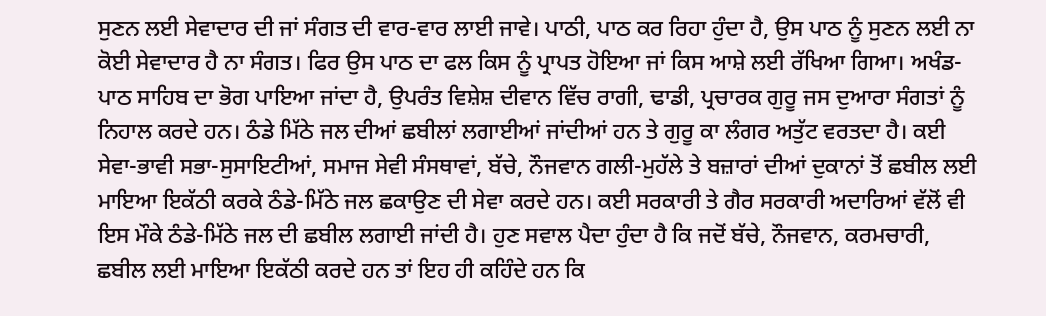ਸੁਣਨ ਲਈ ਸੇਵਾਦਾਰ ਦੀ ਜਾਂ ਸੰਗਤ ਦੀ ਵਾਰ-ਵਾਰ ਲਾਈ ਜਾਵੇ। ਪਾਠੀ, ਪਾਠ ਕਰ ਰਿਹਾ ਹੁੰਦਾ ਹੈ, ਉਸ ਪਾਠ ਨੂੰ ਸੁਣਨ ਲਈ ਨਾ ਕੋਈ ਸੇਵਾਦਾਰ ਹੈ ਨਾ ਸੰਗਤ। ਫਿਰ ਉਸ ਪਾਠ ਦਾ ਫਲ ਕਿਸ ਨੂੰ ਪ੍ਰਾਪਤ ਹੋਇਆ ਜਾਂ ਕਿਸ ਆਸ਼ੇ ਲਈ ਰੱਖਿਆ ਗਿਆ। ਅਖੰਡ-ਪਾਠ ਸਾਹਿਬ ਦਾ ਭੋਗ ਪਾਇਆ ਜਾਂਦਾ ਹੈ, ਉਪਰੰਤ ਵਿਸ਼ੇਸ਼ ਦੀਵਾਨ ਵਿੱਚ ਰਾਗੀ, ਢਾਡੀ, ਪ੍ਰਚਾਰਕ ਗੁਰੂ ਜਸ ਦੁਆਰਾ ਸੰਗਤਾਂ ਨੂੰ ਨਿਹਾਲ ਕਰਦੇ ਹਨ। ਠੰਡੇ ਮਿੱਠੇ ਜਲ ਦੀਆਂ ਛਬੀਲਾਂ ਲਗਾਈਆਂ ਜਾਂਦੀਆਂ ਹਨ ਤੇ ਗੁਰੂ ਕਾ ਲੰਗਰ ਅਤੁੱਟ ਵਰਤਦਾ ਹੈ। ਕਈ ਸੇਵਾ-ਭਾਵੀ ਸਭਾ-ਸੁਸਾਇਟੀਆਂ, ਸਮਾਜ ਸੇਵੀ ਸੰਸਥਾਵਾਂ, ਬੱਚੇ, ਨੌਜਵਾਨ ਗਲੀ-ਮੁਹੱਲੇ ਤੇ ਬਜ਼ਾਰਾਂ ਦੀਆਂ ਦੁਕਾਨਾਂ ਤੋਂ ਛਬੀਲ ਲਈ ਮਾਇਆ ਇਕੱਠੀ ਕਰਕੇ ਠੰਡੇ-ਮਿੱਠੇ ਜਲ ਛਕਾਉਣ ਦੀ ਸੇਵਾ ਕਰਦੇ ਹਨ। ਕਈ ਸਰਕਾਰੀ ਤੇ ਗੈਰ ਸਰਕਾਰੀ ਅਦਾਰਿਆਂ ਵੱਲੋਂ ਵੀ ਇਸ ਮੌਕੇ ਠੰਡੇ-ਮਿੱਠੇ ਜਲ ਦੀ ਛਬੀਲ ਲਗਾਈ ਜਾਂਦੀ ਹੈ। ਹੁਣ ਸਵਾਲ ਪੈਦਾ ਹੁੰਦਾ ਹੈ ਕਿ ਜਦੋਂ ਬੱਚੇ, ਨੌਜਵਾਨ, ਕਰਮਚਾਰੀ, ਛਬੀਲ ਲਈ ਮਾਇਆ ਇਕੱਠੀ ਕਰਦੇ ਹਨ ਤਾਂ ਇਹ ਹੀ ਕਹਿੰਦੇ ਹਨ ਕਿ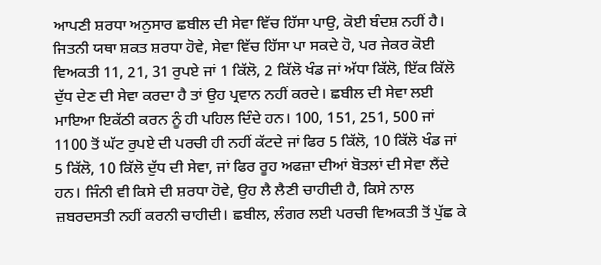ਆਪਣੀ ਸ਼ਰਧਾ ਅਨੁਸਾਰ ਛਬੀਲ ਦੀ ਸੇਵਾ ਵਿੱਚ ਹਿੱਸਾ ਪਾਉ, ਕੋਈ ਬੰਦਸ਼ ਨਹੀਂ ਹੈ। ਜਿਤਨੀ ਯਥਾ ਸ਼ਕਤ ਸ਼ਰਧਾ ਹੋਵੇ, ਸੇਵਾ ਵਿੱਚ ਹਿੱਸਾ ਪਾ ਸਕਦੇ ਹੋ, ਪਰ ਜੇਕਰ ਕੋਈ ਵਿਅਕਤੀ 11, 21, 31 ਰੁਪਏ ਜਾਂ 1 ਕਿੱਲੋ, 2 ਕਿੱਲੋ ਖੰਡ ਜਾਂ ਅੱਧਾ ਕਿੱਲੋ, ਇੱਕ ਕਿੱਲੋ ਦੁੱਧ ਦੇਣ ਦੀ ਸੇਵਾ ਕਰਦਾ ਹੈ ਤਾਂ ਉਹ ਪ੍ਰਵਾਨ ਨਹੀਂ ਕਰਦੇ। ਛਬੀਲ ਦੀ ਸੇਵਾ ਲਈ ਮਾਇਆ ਇਕੱਠੀ ਕਰਨ ਨੂੰ ਹੀ ਪਹਿਲ ਦਿੰਦੇ ਹਨ। 100, 151, 251, 500 ਜਾਂ 1100 ਤੋਂ ਘੱਟ ਰੁਪਏ ਦੀ ਪਰਚੀ ਹੀ ਨਹੀਂ ਕੱਟਦੇ ਜਾਂ ਫਿਰ 5 ਕਿੱਲੋ, 10 ਕਿੱਲੋ ਖੰਡ ਜਾਂ 5 ਕਿੱਲੋ, 10 ਕਿੱਲੋ ਦੁੱਧ ਦੀ ਸੇਵਾ, ਜਾਂ ਫਿਰ ਰੂਹ ਅਫਜ਼ਾ ਦੀਆਂ ਬੋਤਲਾਂ ਦੀ ਸੇਵਾ ਲੈਂਦੇ ਹਨ। ਜਿੰਨੀ ਵੀ ਕਿਸੇ ਦੀ ਸ਼ਰਧਾ ਹੋਵੇ, ਉਹ ਲੈ ਲੈਣੀ ਚਾਹੀਦੀ ਹੈ, ਕਿਸੇ ਨਾਲ ਜ਼ਬਰਦਸਤੀ ਨਹੀਂ ਕਰਨੀ ਚਾਹੀਦੀ। ਛਬੀਲ, ਲੰਗਰ ਲਈ ਪਰਚੀ ਵਿਅਕਤੀ ਤੋਂ ਪੁੱਛ ਕੇ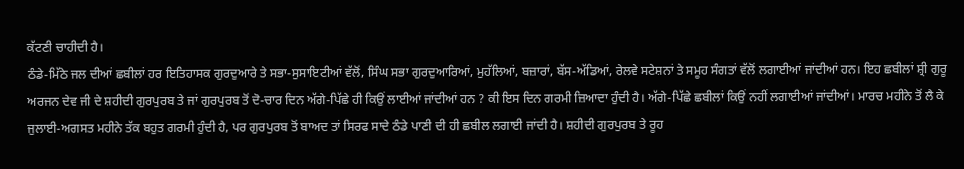ਕੱਟਣੀ ਚਾਹੀਦੀ ਹੈ।
ਠੰਡੇ-ਮਿੱਠੇ ਜਲ ਦੀਆਂ ਛਬੀਲਾਂ ਹਰ ਇਤਿਹਾਸਕ ਗੁਰਦੁਆਰੇ ਤੇ ਸਭਾ-ਸੁਸਾਇਟੀਆਂ ਵੱਲੋਂ, ਸਿੰਘ ਸਭਾ ਗੁਰਦੁਆਰਿਆਂ, ਮੁਹੱਲਿਆਂ, ਬਜ਼ਾਰਾਂ, ਬੱਸ-ਅੱਡਿਆਂ, ਰੇਲਵੇ ਸਟੇਸ਼ਨਾਂ ਤੇ ਸਮੂਹ ਸੰਗਤਾਂ ਵੱਲੋਂ ਲਗਾਈਆਂ ਜਾਂਦੀਆਂ ਹਨ। ਇਹ ਛਬੀਲਾਂ ਸ਼੍ਰੀ ਗੁਰੂ ਅਰਜਨ ਦੇਵ ਜੀ ਦੇ ਸ਼ਹੀਦੀ ਗੁਰਪੁਰਬ ਤੇ ਜਾਂ ਗੁਰਪੁਰਬ ਤੋਂ ਦੋ-ਚਾਰ ਦਿਨ ਅੱਗੇ-ਪਿੱਛੇ ਹੀ ਕਿਉਂ ਲਾਈਆਂ ਜਾਂਦੀਆਂ ਹਨ ? ਕੀ ਇਸ ਦਿਨ ਗਰਮੀ ਜ਼ਿਆਦਾ ਹੁੰਦੀ ਹੈ। ਅੱਗੇ-ਪਿੱਛੇ ਛਬੀਲਾਂ ਕਿਉਂ ਨਹੀਂ ਲਗਾਈਆਂ ਜਾਂਦੀਆਂ। ਮਾਰਚ ਮਹੀਨੇ ਤੋਂ ਲੈ ਕੇ ਜੁਲਾਈ-ਅਗਸਤ ਮਹੀਨੇ ਤੱਕ ਬਹੁਤ ਗਰਮੀ ਹੁੰਦੀ ਹੈ, ਪਰ ਗੁਰਪੁਰਬ ਤੋਂ ਬਾਅਦ ਤਾਂ ਸਿਰਫ ਸਾਦੇ ਠੰਡੇ ਪਾਣੀ ਦੀ ਹੀ ਛਬੀਲ ਲਗਾਈ ਜਾਂਦੀ ਹੈ। ਸ਼ਹੀਦੀ ਗੁਰਪੁਰਬ ਤੇ ਰੂਹ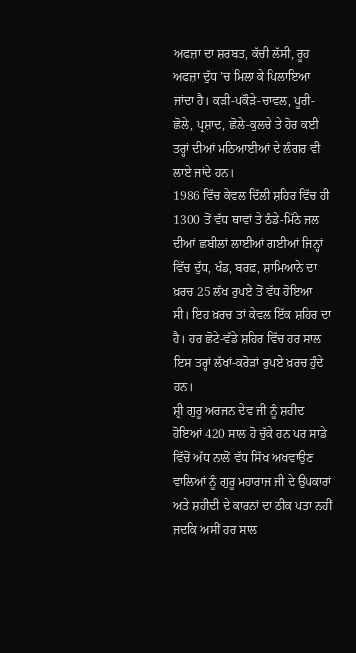ਅਫਜ਼ਾ ਦਾ ਸ਼ਰਬਤ, ਕੱਚੀ ਲੱਸੀ, ਰੂਹ ਅਫਜ਼ਾ ਦੁੱਧ ’ਚ ਮਿਲਾ ਕੇ ਪਿਲਾਇਆ ਜਾਂਦਾ ਹੈ। ਕੜੀ-ਪਕੌੜੇ-ਚਾਵਲ, ਪੂਰੀ-ਛੋਲੇ, ਪ੍ਰਸ਼ਾਦ, ਛੋਲੇ-ਕੁਲਚੇ ਤੇ ਹੋਰ ਕਈ ਤਰ੍ਹਾਂ ਦੀਆਂ ਮਠਿਆਈਆਂ ਦੇ ਲੰਗਰ ਵੀ ਲਾਏ ਜਾਂਦੇ ਹਨ।
1986 ਵਿੱਚ ਕੇਵਲ ਦਿੱਲੀ ਸ਼ਹਿਰ ਵਿੱਚ ਹੀ 1300 ਤੋਂ ਵੱਧ ਥਾਵਾਂ ਤੇ ਠੰਡੇ-ਮਿੱਠੇ ਜਲ ਦੀਆਂ ਛਬੀਲਾਂ ਲਾਈਆਂ ਗਈਆਂ ਜਿਨ੍ਹਾਂ ਵਿੱਚ ਦੁੱਧ, ਖੰਡ, ਬਰਫ਼, ਸ਼ਾਮਿਆਨੇ ਦਾ ਖ਼ਰਚ 25 ਲੱਖ ਰੁਪਏ ਤੋਂ ਵੱਧ ਹੋਇਆ ਸੀ। ਇਹ ਖ਼ਰਚ ਤਾਂ ਕੇਵਲ ਇੱਕ ਸ਼ਹਿਰ ਦਾ ਹੈ। ਹਰ ਛੋਟੇ-ਵੱਡੇ ਸ਼ਹਿਰ ਵਿੱਚ ਹਰ ਸਾਲ ਇਸ ਤਰ੍ਹਾਂ ਲੱਖਾਂ-ਕਰੋੜਾਂ ਰੁਪਏ ਖ਼ਰਚ ਹੁੰਦੇ ਹਨ।
ਸ਼੍ਰੀ ਗੁਰੂ ਅਰਜਨ ਦੇਵ ਜੀ ਨੂੰ ਸ਼ਹੀਦ ਹੋਇਆਂ 420 ਸਾਲ ਹੋ ਚੁੱਕੇ ਹਨ ਪਰ ਸਾਡੇ ਵਿੱਚੋਂ ਅੱਧ ਨਾਲੋਂ ਵੱਧ ਸਿੱਖ ਅਖਵਾਉਣ ਵਾਲਿਆਂ ਨੂੰ ਗੁਰੂ ਮਹਾਰਾਜ ਜੀ ਦੇ ਉਪਕਾਰਾਂ ਅਤੇ ਸ਼ਹੀਦੀ ਦੇ ਕਾਰਨਾਂ ਦਾ ਠੀਕ ਪਤਾ ਨਹੀਂ ਜਦਕਿ ਅਸੀਂ ਹਰ ਸਾਲ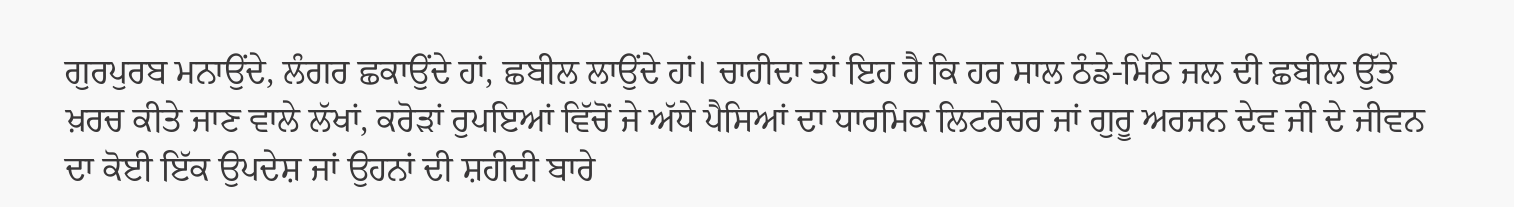ਗੁਰਪੁਰਬ ਮਨਾਉਂਦੇ, ਲੰਗਰ ਛਕਾਉਂਦੇ ਹਾਂ, ਛਬੀਲ ਲਾਉਂਦੇ ਹਾਂ। ਚਾਹੀਦਾ ਤਾਂ ਇਹ ਹੈ ਕਿ ਹਰ ਸਾਲ ਠੰਡੇ-ਮਿੱਠੇ ਜਲ ਦੀ ਛਬੀਲ ਉੱਤੇ ਖ਼ਰਚ ਕੀਤੇ ਜਾਣ ਵਾਲੇ ਲੱਖਾਂ, ਕਰੋੜਾਂ ਰੁਪਇਆਂ ਵਿੱਚੋਂ ਜੇ ਅੱਧੇ ਪੈਸਿਆਂ ਦਾ ਧਾਰਮਿਕ ਲਿਟਰੇਚਰ ਜਾਂ ਗੁਰੂ ਅਰਜਨ ਦੇਵ ਜੀ ਦੇ ਜੀਵਨ ਦਾ ਕੋਈ ਇੱਕ ਉਪਦੇਸ਼ ਜਾਂ ਉਹਨਾਂ ਦੀ ਸ਼ਹੀਦੀ ਬਾਰੇ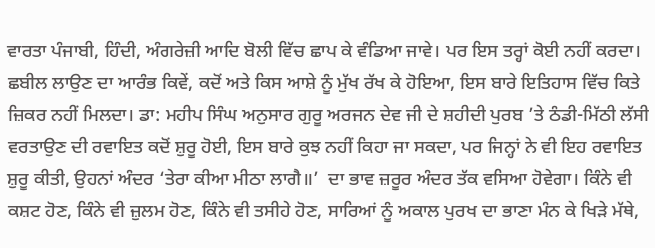ਵਾਰਤਾ ਪੰਜਾਬੀ, ਹਿੰਦੀ, ਅੰਗਰੇਜ਼ੀ ਆਦਿ ਬੋਲੀ ਵਿੱਚ ਛਾਪ ਕੇ ਵੰਡਿਆ ਜਾਵੇ। ਪਰ ਇਸ ਤਰ੍ਹਾਂ ਕੋਈ ਨਹੀਂ ਕਰਦਾ।
ਛਬੀਲ ਲਾਉਣ ਦਾ ਆਰੰਭ ਕਿਵੇਂ, ਕਦੋਂ ਅਤੇ ਕਿਸ ਆਸ਼ੇ ਨੂੰ ਮੁੱਖ ਰੱਖ ਕੇ ਹੋਇਆ, ਇਸ ਬਾਰੇ ਇਤਿਹਾਸ ਵਿੱਚ ਕਿਤੇ ਜ਼ਿਕਰ ਨਹੀਂ ਮਿਲਦਾ। ਡਾ: ਮਹੀਪ ਸਿੰਘ ਅਨੁਸਾਰ ਗੁਰੂ ਅਰਜਨ ਦੇਵ ਜੀ ਦੇ ਸ਼ਹੀਦੀ ਪੁਰਬ ’ਤੇ ਠੰਡੀ-ਮਿੱਠੀ ਲੱਸੀ ਵਰਤਾਉਣ ਦੀ ਰਵਾਇਤ ਕਦੋਂ ਸ਼ੁਰੂ ਹੋਈ, ਇਸ ਬਾਰੇ ਕੁਝ ਨਹੀਂ ਕਿਹਾ ਜਾ ਸਕਦਾ, ਪਰ ਜਿਨ੍ਹਾਂ ਨੇ ਵੀ ਇਹ ਰਵਾਇਤ ਸ਼ੁਰੂ ਕੀਤੀ, ਉਹਨਾਂ ਅੰਦਰ ‘ਤੇਰਾ ਕੀਆ ਮੀਠਾ ਲਾਗੈ॥’  ਦਾ ਭਾਵ ਜ਼ਰੂਰ ਅੰਦਰ ਤੱਕ ਵਸਿਆ ਹੋਵੇਗਾ। ਕਿੰਨੇ ਵੀ ਕਸ਼ਟ ਹੋਣ, ਕਿੰਨੇ ਵੀ ਜ਼ੁਲਮ ਹੋਣ, ਕਿੰਨੇ ਵੀ ਤਸੀਹੇ ਹੋਣ, ਸਾਰਿਆਂ ਨੂੰ ਅਕਾਲ ਪੁਰਖ ਦਾ ਭਾਣਾ ਮੰਨ ਕੇ ਖਿੜੇ ਮੱਥੇ,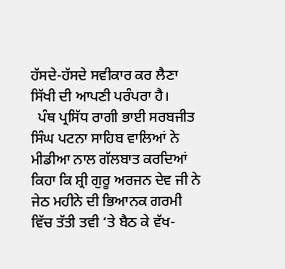ਹੱਸਦੇ-ਹੱਸਦੇ ਸਵੀਕਾਰ ਕਰ ਲੈਣਾ ਸਿੱਖੀ ਦੀ ਆਪਣੀ ਪਰੰਪਰਾ ਹੈ।
  ਪੰਥ ਪ੍ਰਸਿੱਧ ਰਾਗੀ ਭਾਈ ਸਰਬਜੀਤ ਸਿੰਘ ਪਟਨਾ ਸਾਹਿਬ ਵਾਲਿਆਂ ਨੇ ਮੀਡੀਆ ਨਾਲ ਗੱਲਬਾਤ ਕਰਦਿਆਂ ਕਿਹਾ ਕਿ ਸ਼੍ਰੀ ਗੁਰੂ ਅਰਜਨ ਦੇਵ ਜੀ ਨੇ ਜੇਠ ਮਹੀਨੇ ਦੀ ਭਿਆਨਕ ਗਰਮੀ ਵਿੱਚ ਤੱਤੀ ਤਵੀ ‘ਤੇ ਬੈਠ ਕੇ ਵੱਖ-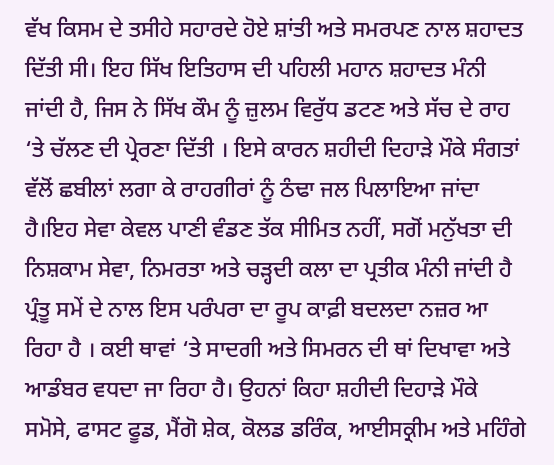ਵੱਖ ਕਿਸਮ ਦੇ ਤਸੀਹੇ ਸਹਾਰਦੇ ਹੋਏ ਸ਼ਾਂਤੀ ਅਤੇ ਸਮਰਪਣ ਨਾਲ ਸ਼ਹਾਦਤ ਦਿੱਤੀ ਸੀ। ਇਹ ਸਿੱਖ ਇਤਿਹਾਸ ਦੀ ਪਹਿਲੀ ਮਹਾਨ ਸ਼ਹਾਦਤ ਮੰਨੀ ਜਾਂਦੀ ਹੈ, ਜਿਸ ਨੇ ਸਿੱਖ ਕੌਮ ਨੂੰ ਜ਼ੁਲਮ ਵਿਰੁੱਧ ਡਟਣ ਅਤੇ ਸੱਚ ਦੇ ਰਾਹ ‘ਤੇ ਚੱਲਣ ਦੀ ਪ੍ਰੇਰਣਾ ਦਿੱਤੀ । ਇਸੇ ਕਾਰਨ ਸ਼ਹੀਦੀ ਦਿਹਾੜੇ ਮੌਕੇ ਸੰਗਤਾਂ ਵੱਲੋਂ ਛਬੀਲਾਂ ਲਗਾ ਕੇ ਰਾਹਗੀਰਾਂ ਨੂੰ ਠੰਢਾ ਜਲ ਪਿਲਾਇਆ ਜਾਂਦਾ ਹੈ।ਇਹ ਸੇਵਾ ਕੇਵਲ ਪਾਣੀ ਵੰਡਣ ਤੱਕ ਸੀਮਿਤ ਨਹੀਂ, ਸਗੋਂ ਮਨੁੱਖਤਾ ਦੀ ਨਿਸ਼ਕਾਮ ਸੇਵਾ, ਨਿਮਰਤਾ ਅਤੇ ਚੜ੍ਹਦੀ ਕਲਾ ਦਾ ਪ੍ਰਤੀਕ ਮੰਨੀ ਜਾਂਦੀ ਹੈ ਪ੍ਰੰਤੂ ਸਮੇਂ ਦੇ ਨਾਲ ਇਸ ਪਰੰਪਰਾ ਦਾ ਰੂਪ ਕਾਫ਼ੀ ਬਦਲਦਾ ਨਜ਼ਰ ਆ ਰਿਹਾ ਹੈ । ਕਈ ਥਾਵਾਂ ‘ਤੇ ਸਾਦਗੀ ਅਤੇ ਸਿਮਰਨ ਦੀ ਥਾਂ ਦਿਖਾਵਾ ਅਤੇ ਆਡੰਬਰ ਵਧਦਾ ਜਾ ਰਿਹਾ ਹੈ। ਉਹਨਾਂ ਕਿਹਾ ਸ਼ਹੀਦੀ ਦਿਹਾੜੇ ਮੌਕੇ ਸਮੋਸੇ, ਫਾਸਟ ਫੂਡ, ਮੈਂਗੋ ਸ਼ੇਕ, ਕੋਲਡ ਡਰਿੰਕ, ਆਈਸਕ੍ਰੀਮ ਅਤੇ ਮਹਿੰਗੇ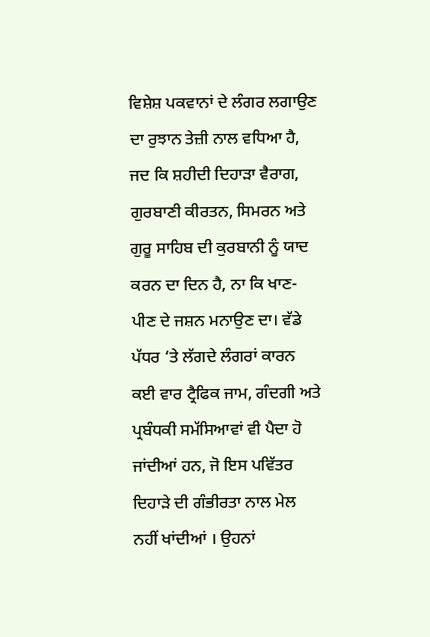ਵਿਸ਼ੇਸ਼ ਪਕਵਾਨਾਂ ਦੇ ਲੰਗਰ ਲਗਾਉਣ ਦਾ ਰੁਝਾਨ ਤੇਜ਼ੀ ਨਾਲ ਵਧਿਆ ਹੈ, ਜਦ ਕਿ ਸ਼ਹੀਦੀ ਦਿਹਾੜਾ ਵੈਰਾਗ, ਗੁਰਬਾਣੀ ਕੀਰਤਨ, ਸਿਮਰਨ ਅਤੇ ਗੁਰੂ ਸਾਹਿਬ ਦੀ ਕੁਰਬਾਨੀ ਨੂੰ ਯਾਦ ਕਰਨ ਦਾ ਦਿਨ ਹੈ, ਨਾ ਕਿ ਖਾਣ-ਪੀਣ ਦੇ ਜਸ਼ਨ ਮਨਾਉਣ ਦਾ। ਵੱਡੇ ਪੱਧਰ ‘ਤੇ ਲੱਗਦੇ ਲੰਗਰਾਂ ਕਾਰਨ ਕਈ ਵਾਰ ਟ੍ਰੈਫਿਕ ਜਾਮ, ਗੰਦਗੀ ਅਤੇ ਪ੍ਰਬੰਧਕੀ ਸਮੱਸਿਆਵਾਂ ਵੀ ਪੈਦਾ ਹੋ ਜਾਂਦੀਆਂ ਹਨ, ਜੋ ਇਸ ਪਵਿੱਤਰ ਦਿਹਾੜੇ ਦੀ ਗੰਭੀਰਤਾ ਨਾਲ ਮੇਲ ਨਹੀਂ ਖਾਂਦੀਆਂ । ਉਹਨਾਂ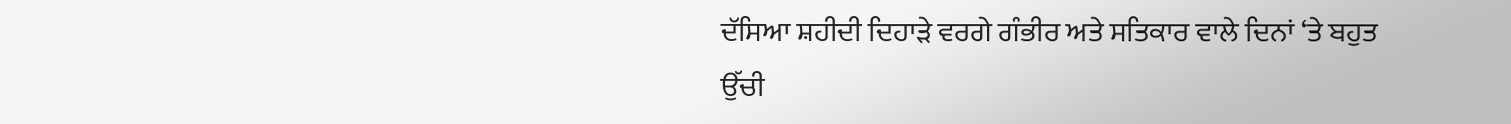ਦੱਸਿਆ ਸ਼ਹੀਦੀ ਦਿਹਾੜੇ ਵਰਗੇ ਗੰਭੀਰ ਅਤੇ ਸਤਿਕਾਰ ਵਾਲੇ ਦਿਨਾਂ ‘ਤੇ ਬਹੁਤ ਉੱਚੀ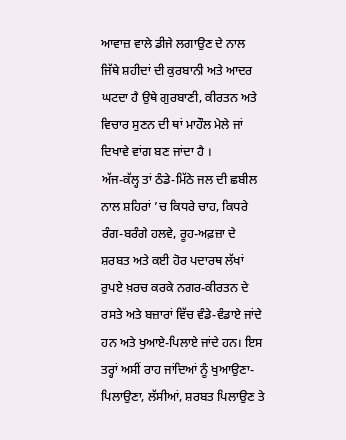ਆਵਾਜ਼ ਵਾਲੇ ਡੀਜੇ ਲਗਾਉਣ ਦੇ ਨਾਲ ਜਿੱਥੇ ਸ਼ਹੀਦਾਂ ਦੀ ਕੁਰਬਾਨੀ ਅਤੇ ਆਦਰ ਘਟਦਾ ਹੈ ਉਥੇ ਗੁਰਬਾਣੀ, ਕੀਰਤਨ ਅਤੇ ਵਿਚਾਰ ਸੁਣਨ ਦੀ ਥਾਂ ਮਾਹੌਲ ਮੇਲੇ ਜਾਂ ਦਿਖਾਵੇ ਵਾਂਗ ਬਣ ਜਾਂਦਾ ਹੈ ।
ਅੱਜ-ਕੱਲ੍ਹ ਤਾਂ ਠੰਡੇ-ਮਿੱਠੇ ਜਲ ਦੀ ਛਬੀਲ ਨਾਲ ਸ਼ਹਿਰਾਂ ’ਚ ਕਿਧਰੇ ਚਾਹ, ਕਿਧਰੇ ਰੰਗ-ਬਰੰਗੇ ਹਲਵੇ, ਰੂਹ-ਅਫ਼ਜ਼ਾ ਦੇ ਸ਼ਰਬਤ ਅਤੇ ਕਈ ਹੋਰ ਪਦਾਰਥ ਲੱਖਾਂ ਰੁਪਏ ਖ਼ਰਚ ਕਰਕੇ ਨਗਰ-ਕੀਰਤਨ ਦੇ ਰਸਤੇ ਅਤੇ ਬਜ਼ਾਰਾਂ ਵਿੱਚ ਵੰਡੇ-ਵੰਡਾਏ ਜਾਂਦੇ ਹਨ ਅਤੇ ਖੁਆਏ-ਪਿਲਾਏ ਜਾਂਦੇ ਹਨ। ਇਸ ਤਰ੍ਹਾਂ ਅਸੀਂ ਰਾਹ ਜਾਂਦਿਆਂ ਨੂੰ ਖੁਆਉਣਾ-ਪਿਲਾਉਣਾ, ਲੱਸੀਆਂ, ਸ਼ਰਬਤ ਪਿਲਾਉਣ ਤੇ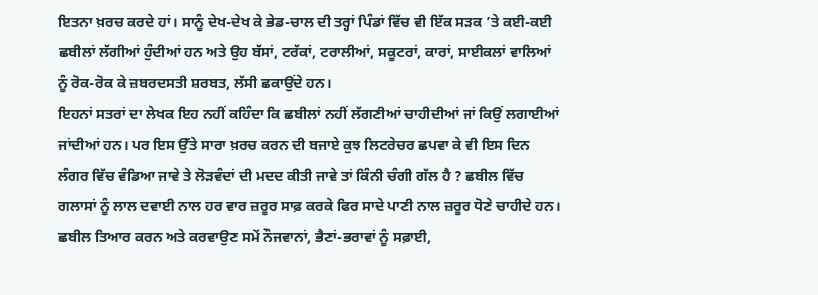ਇਤਨਾ ਖ਼ਰਚ ਕਰਦੇ ਹਾਂ। ਸਾਨੂੰ ਦੇਖ-ਦੇਖ ਕੇ ਭੇਡ-ਚਾਲ ਦੀ ਤਰ੍ਹਾਂ ਪਿੰਡਾਂ ਵਿੱਚ ਵੀ ਇੱਕ ਸੜਕ ’ਤੇ ਕਈ-ਕਈ ਛਬੀਲਾਂ ਲੱਗੀਆਂ ਹੁੰਦੀਆਂ ਹਨ ਅਤੇ ਉਹ ਬੱਸਾਂ, ਟਰੱਕਾਂ, ਟਰਾਲੀਆਂ, ਸਕੂਟਰਾਂ, ਕਾਰਾਂ, ਸਾਈਕਲਾਂ ਵਾਲਿਆਂ ਨੂੰ ਰੋਕ-ਰੋਕ ਕੇ ਜ਼ਬਰਦਸਤੀ ਸ਼ਰਬਤ, ਲੱਸੀ ਛਕਾਉਂਦੇ ਹਨ।
ਇਹਨਾਂ ਸਤਰਾਂ ਦਾ ਲੇਖਕ ਇਹ ਨਹੀਂ ਕਹਿੰਦਾ ਕਿ ਛਬੀਲਾਂ ਨਹੀਂ ਲੱਗਣੀਆਂ ਚਾਹੀਦੀਆਂ ਜਾਂ ਕਿਉਂ ਲਗਾਈਆਂ ਜਾਂਦੀਆਂ ਹਨ। ਪਰ ਇਸ ਉੱਤੇ ਸਾਰਾ ਖ਼ਰਚ ਕਰਨ ਦੀ ਬਜਾਏ ਕੁਝ ਲਿਟਰੇਚਰ ਛਪਵਾ ਕੇ ਵੀ ਇਸ ਦਿਨ ਲੰਗਰ ਵਿੱਚ ਵੰਡਿਆ ਜਾਵੇ ਤੇ ਲੋੜਵੰਦਾਂ ਦੀ ਮਦਦ ਕੀਤੀ ਜਾਵੇ ਤਾਂ ਕਿੰਨੀ ਚੰਗੀ ਗੱਲ ਹੈ ? ਛਬੀਲ ਵਿੱਚ ਗਲਾਸਾਂ ਨੂੰ ਲਾਲ ਦਵਾਈ ਨਾਲ ਹਰ ਵਾਰ ਜ਼ਰੂਰ ਸਾਫ਼ ਕਰਕੇ ਫਿਰ ਸਾਦੇ ਪਾਣੀ ਨਾਲ ਜ਼ਰੂਰ ਧੋਣੇ ਚਾਹੀਦੇ ਹਨ। ਛਬੀਲ ਤਿਆਰ ਕਰਨ ਅਤੇ ਕਰਵਾਉਣ ਸਮੇਂ ਨੌਜਵਾਨਾਂ, ਭੈਣਾਂ-ਭਰਾਵਾਂ ਨੂੰ ਸਫ਼ਾਈ,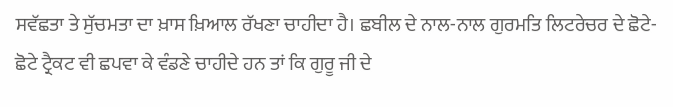ਸਵੱਛਤਾ ਤੇ ਸੁੱਚਮਤਾ ਦਾ ਖ਼ਾਸ ਖ਼ਿਆਲ ਰੱਖਣਾ ਚਾਹੀਦਾ ਹੈ। ਛਬੀਲ ਦੇ ਨਾਲ-ਨਾਲ ਗੁਰਮਤਿ ਲਿਟਰੇਚਰ ਦੇ ਛੋਟੇ-ਛੋਟੇ ਟ੍ਰੈਕਟ ਵੀ ਛਪਵਾ ਕੇ ਵੰਡਣੇ ਚਾਹੀਦੇ ਹਨ ਤਾਂ ਕਿ ਗੁਰੂ ਜੀ ਦੇ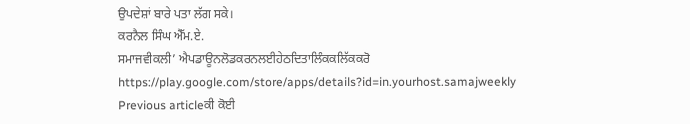ਉਪਦੇਸ਼ਾਂ ਬਾਰੇ ਪਤਾ ਲੱਗ ਸਕੇ।
ਕਰਨੈਲ ਸਿੰਘ ਐੱਮ.ਏ.
ਸਮਾਜਵੀਕਲੀ’ ਐਪਡਾਊਨਲੋਡਕਰਨਲਈਹੇਠਦਿਤਾਲਿੰਕਕਲਿੱਕਕਰੋ
https://play.google.com/store/apps/details?id=in.yourhost.samajweekly
Previous articleਕੀ ਕੋਈ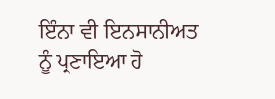ਇੰਨਾ ਵੀ ਇਨਸਾਨੀਅਤ ਨੂੰ ਪ੍ਰਣਾਇਆ ਹੋ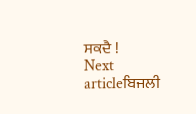ਸਕਦੈ !
Next articleਬਿਜਲੀ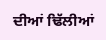ਦੀਆਂ ਢਿੱਲੀਆਂ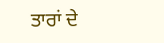ਤਾਰਾਂ ਦੇ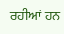ਰਹੀਆਂ ਹਨ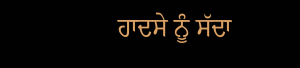ਹਾਦਸੇ ਨੂੰ ਸੱਦਾ